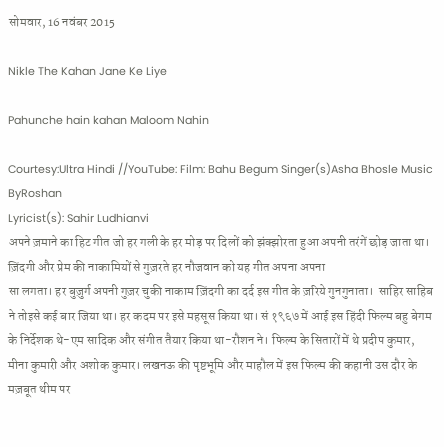सोमवार, 16 नवंबर 2015

Nikle The Kahan Jane Ke Liye

Pahunche hain kahan Maloom Nahin

Courtesy:Ultra Hindi //YouTube: Film: Bahu Begum Singer(s)Asha Bhosle Music ByRoshan
Lyricist(s): Sahir Ludhianvi
अपने ज़माने का हिट गीत जो हर गली के हर मोड़ पर दिलों को झंक्झोरता हुआ अपनी तरंगें छोड़ जाता था। ज़िंदगी और प्रेम की नाकामियों से गुज़रते हर नौजवान को यह गीत अपना अपना
सा लगता। हर बुज़ुर्ग अपनी गुज़र चुकी नाकाम ज़िंदगी का दर्द इस गीत के ज़रिये गुनगुनाता।  साहिर साहिब ने तोइसे कई बार जिया था। हर कदम पर इसे महसूस किया था। सं १९६७ में आई इस हिंदी फिल्म बहु बेगम के निर्देशक थे-एम सादिक और संगीत तैयार किया था-रौशन ने। फिल्म के सितारों में थे प्रदीप कुमार, मीना कुमारी और अशोक कुमार। लखनऊ की पृष्टभूमि और माहौल में इस फिल्म की कहानी उस दौर के मज़बूत थीम पर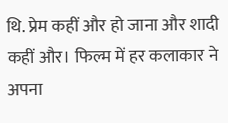थि. प्रेम कहीं और हो जाना और शादी कहीं और। फिल्म में हर कलाकार ने अपना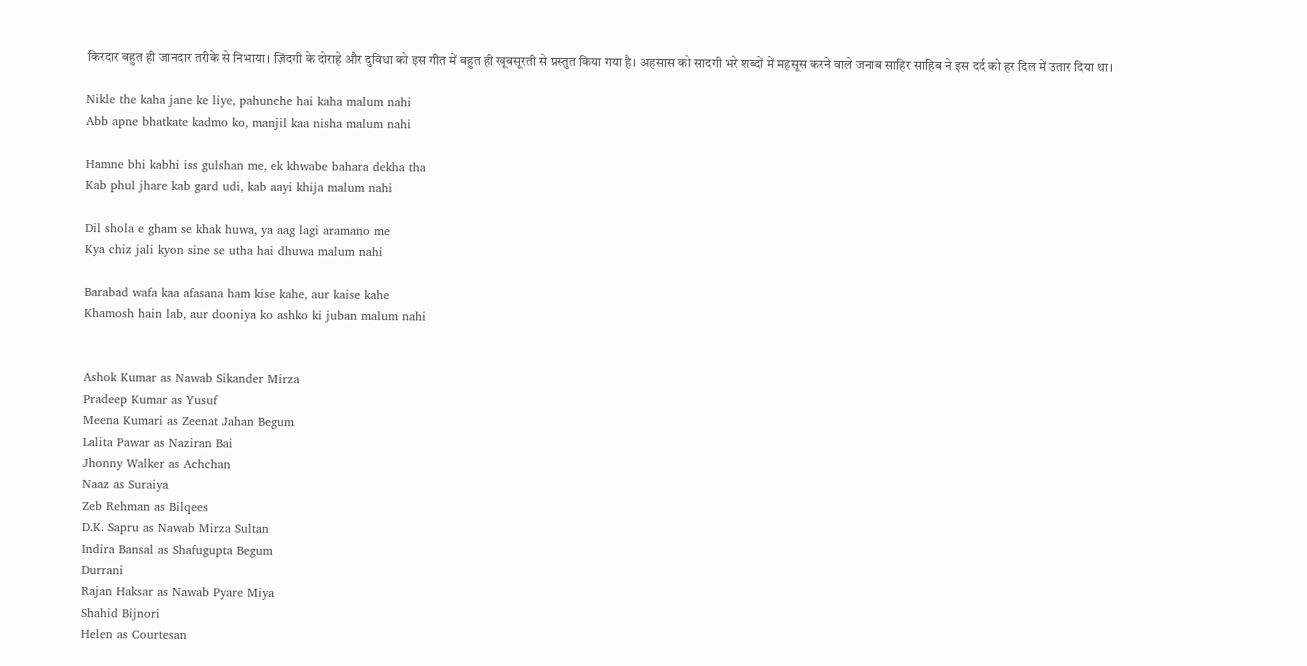किरदार बहुत ही जानदार तरीके से निभाया। ज़िंदगी के दोराहे और दुविधा को इस गीत में बहुत ही खूबसूरती से प्रस्तुत किया गया है। अहसास को सादगी भरे शब्दों में महसूस करने वाले जनाब साहिर साहिब ने इस दर्द को हर दिल में उतार दिया था।

Nikle the kaha jane ke liye, pahunche hai kaha malum nahi
Abb apne bhatkate kadmo ko, manjil kaa nisha malum nahi

Hamne bhi kabhi iss gulshan me, ek khwabe bahara dekha tha
Kab phul jhare kab gard udi, kab aayi khija malum nahi

Dil shola e gham se khak huwa, ya aag lagi aramano me
Kya chiz jali kyon sine se utha hai dhuwa malum nahi

Barabad wafa kaa afasana ham kise kahe, aur kaise kahe
Khamosh hain lab, aur dooniya ko ashko ki juban malum nahi


Ashok Kumar as Nawab Sikander Mirza
Pradeep Kumar as Yusuf
Meena Kumari as Zeenat Jahan Begum
Lalita Pawar as Naziran Bai
Jhonny Walker as Achchan
Naaz as Suraiya
Zeb Rehman as Bilqees
D.K. Sapru as Nawab Mirza Sultan
Indira Bansal as Shafugupta Begum
Durrani
Rajan Haksar as Nawab Pyare Miya
Shahid Bijnori
Helen as Courtesan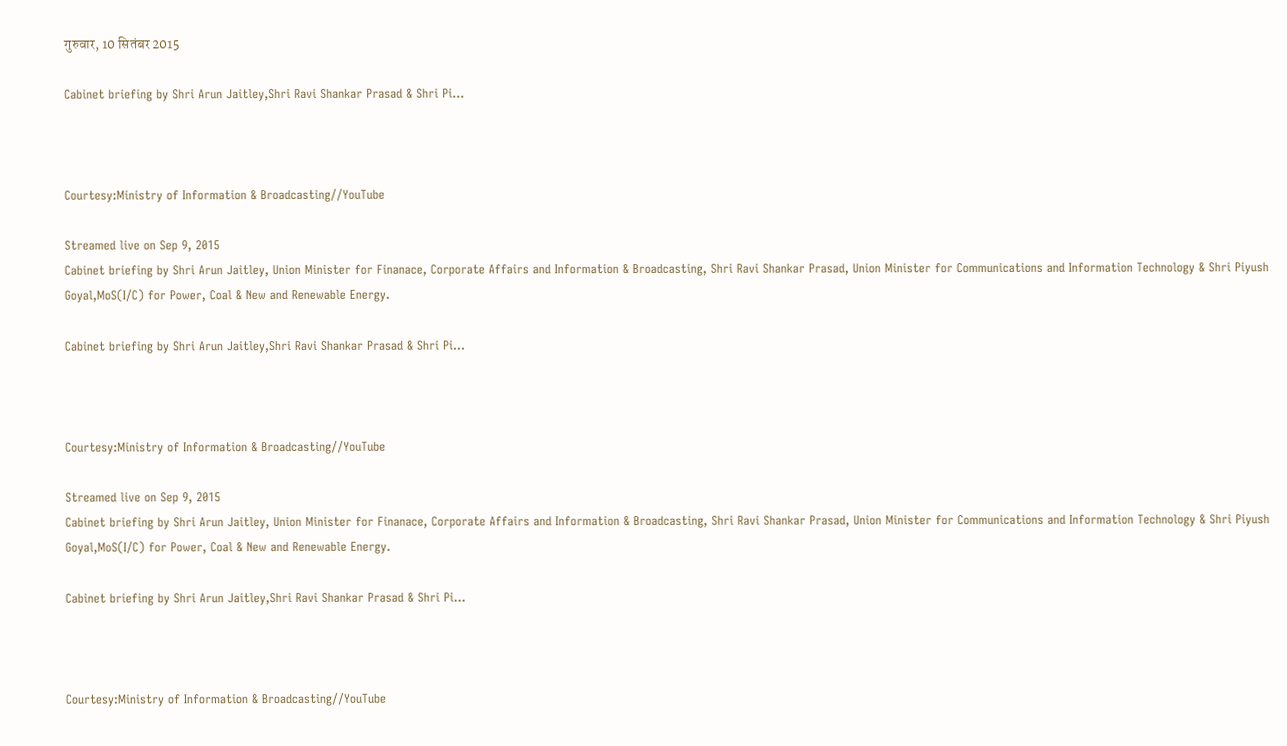गुरुवार, 10 सितंबर 2015

Cabinet briefing by Shri Arun Jaitley,Shri Ravi Shankar Prasad & Shri Pi...



Courtesy:Ministry of Information & Broadcasting//YouTube

Streamed live on Sep 9, 2015
Cabinet briefing by Shri Arun Jaitley, Union Minister for Finanace, Corporate Affairs and Information & Broadcasting, Shri Ravi Shankar Prasad, Union Minister for Communications and Information Technology & Shri Piyush Goyal,MoS(I/C) for Power, Coal & New and Renewable Energy.

Cabinet briefing by Shri Arun Jaitley,Shri Ravi Shankar Prasad & Shri Pi...



Courtesy:Ministry of Information & Broadcasting//YouTube

Streamed live on Sep 9, 2015
Cabinet briefing by Shri Arun Jaitley, Union Minister for Finanace, Corporate Affairs and Information & Broadcasting, Shri Ravi Shankar Prasad, Union Minister for Communications and Information Technology & Shri Piyush Goyal,MoS(I/C) for Power, Coal & New and Renewable Energy.

Cabinet briefing by Shri Arun Jaitley,Shri Ravi Shankar Prasad & Shri Pi...



Courtesy:Ministry of Information & Broadcasting//YouTube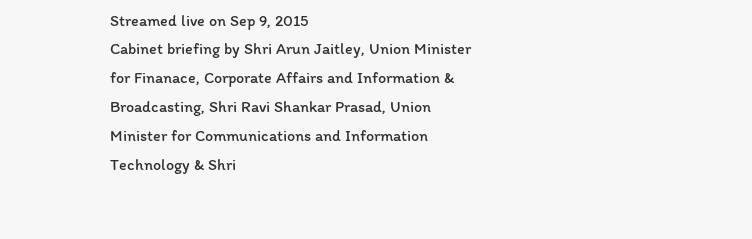Streamed live on Sep 9, 2015
Cabinet briefing by Shri Arun Jaitley, Union Minister for Finanace, Corporate Affairs and Information & Broadcasting, Shri Ravi Shankar Prasad, Union Minister for Communications and Information Technology & Shri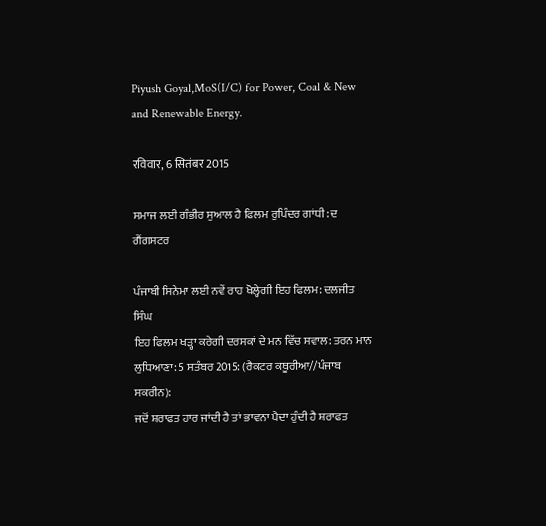Piyush Goyal,MoS(I/C) for Power, Coal & New and Renewable Energy.

रविवार, 6 सितंबर 2015

ਸਮਾਜ ਲਈ ਗੰਭੀਰ ਸੁਆਲ ਹੈ ਫਿਲਮ ਰੁਪਿੰਦਰ ਗਾਂਧੀ: ਦ ਗੈਂਗਸਟਰ

ਪੰਜਾਬੀ ਸਿਨੇਮਾ ਲਈ ਨਵੇਂ ਰਾਹ ਖੋਲ੍ਹੇਗੀ ਇਹ ਫਿਲਮ: ਦਲਜੀਤ ਸਿੰਘ
ਇਹ ਫਿਲਮ ਖੜ੍ਹਾ ਕਰੇਗੀ ਦਰਸਕਾਂ ਦੇ ਮਨ ਵਿੱਚ ਸਵਾਲ: ਤਰਨ ਮਾਨ
ਲੁਧਿਆਣਾ: 5 ਸਤੰਬਰ 2015: (ਰੈਕਟਰ ਕਥੂਰੀਆ//ਪੰਜਾਬ ਸਕਰੀਨ):
ਜਦੋਂ ਸ਼ਰਾਫਤ ਹਾਰ ਜਾਂਦੀ ਹੈ ਤਾਂ ਭਾਵਨਾ ਪੈਦਾ ਹੁੰਦੀ ਹੈ ਸ਼ਰਾਫਤ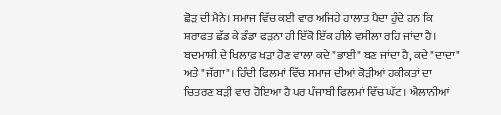ਛੋੜ ਦੀ ਮੈਨੇ। ਸਮਾਜ ਵਿੱਚ ਕਈ ਵਾਰ ਅਜਿਹੇ ਹਾਲਾਤ ਪੈਦਾ ਹੁੰਦੇ ਹਨ ਕਿ ਸ਼ਰਾਫਤ ਛੱਡ ਕੇ ਡੰਡਾ ਫੜਨਾ ਹੀ ਇੱਕੋ ਇੱਕ ਹੀਲੇ ਵਸੀਲਾ ਰਹਿ ਜਾਂਦਾ ਹੈ। ਬਦਮਾਸ਼ੀ ਦੇ ਖਿਲਾਫ਼ ਖੜਾ ਹੋਣ ਵਾਲਾ ਕਦੇ "ਭਾਈ" ਬਣ ਜਾਂਦਾ ਹੈ, ਕਦੇ "ਦਾਦਾ" ਅਤੇ "ਜੱਗਾ"। ਹਿੰਦੀ ਫਿਲਮਾਂ ਵਿੱਚ ਸਮਾਜ ਦੀਆਂ ਕੋੜੀਆਂ ਹਕੀਕਤਾਂ ਦਾ ਚਿਤਰਣ ਬੜੀ ਵਾਰ ਹੋਇਆ ਹੈ ਪਰ ਪੰਜਾਬੀ ਫਿਲਮਾਂ ਵਿੱਚ ਘੱਟ। ਐਲਾਨੀਆਂ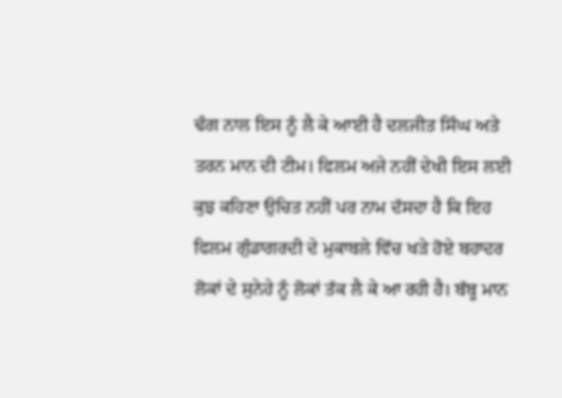ਢੰਗ ਨਾਲ ਇਸ ਨੂੰ ਲੈ ਕੇ ਆਈ ਹੈ ਦਲਜੀਤ ਸਿੰਘ ਅਤੇ ਤਰਨ ਮਾਨ ਦੀ ਟੀਮ। ਫਿਲਮ ਅਜੇ ਨਹੀਂ ਦੇਖੀ ਇਸ ਲਈ ਕੁਝ ਕਹਿਣਾ ਉਚਿਤ ਨਹੀਂ ਪਰ ਨਾਮ ਦੱਸਦਾ ਹੈ ਕਿ ਇਹ ਫਿਲਮ ਗੁੰਡਾਗਰਦੀ ਦੇ ਮੁਕਾਬਲੇ ਵਿੱਚ ਖੜੇ ਹੋਏ ਬਹਾਦਰ ਲੋਕਾਂ ਦੇ ਸੁਨੇਹੇ ਨੂੰ ਲੋਕਾਂ ਤੱਕ ਲੈ ਕੇ ਆ ਰਹੀ ਹੈ। ਬੱਬੂ ਮਾਨ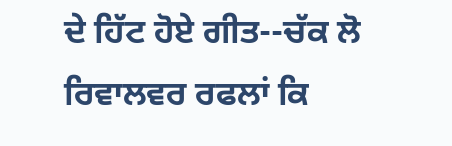ਦੇ ਹਿੱਟ ਹੋਏ ਗੀਤ--ਚੱਕ ਲੋ ਰਿਵਾਲਵਰ ਰਫਲਾਂ ਕਿ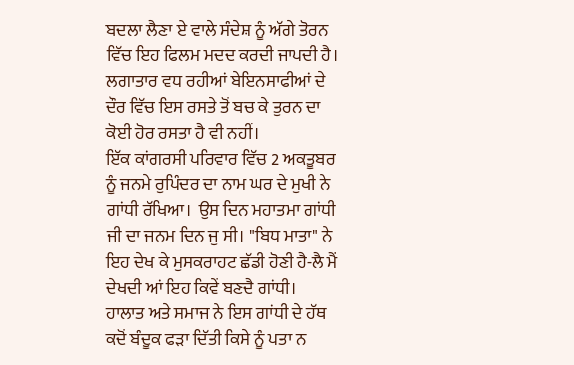ਬਦਲਾ ਲੈਣਾ ਏ ਵਾਲੇ ਸੰਦੇਸ਼ ਨੂੰ ਅੱਗੇ ਤੋਰਨ ਵਿੱਚ ਇਹ ਫਿਲਮ ਮਦਦ ਕਰਦੀ ਜਾਪਦੀ ਹੈ। ਲਗਾਤਾਰ ਵਧ ਰਹੀਆਂ ਬੇਇਨਸਾਫੀਆਂ ਦੇ ਦੌਰ ਵਿੱਚ ਇਸ ਰਸਤੇ ਤੋਂ ਬਚ ਕੇ ਤੁਰਨ ਦਾ ਕੋਈ ਹੋਰ ਰਸਤਾ ਹੈ ਵੀ ਨਹੀਂ।
ਇੱਕ ਕਾਂਗਰਸੀ ਪਰਿਵਾਰ ਵਿੱਚ 2 ਅਕਤੂਬਰ ਨੂੰ ਜਨਮੇ ਰੁਪਿੰਦਰ ਦਾ ਨਾਮ ਘਰ ਦੇ ਮੁਖੀ ਨੇ ਗਾਂਧੀ ਰੱਖਿਆ।  ਉਸ ਦਿਨ ਮਹਾਤਮਾ ਗਾਂਧੀ ਜੀ ਦਾ ਜਨਮ ਦਿਨ ਜੁ ਸੀ। "ਬਿਧ ਮਾਤਾ" ਨੇ ਇਹ ਦੇਖ ਕੇ ਮੁਸਕਰਾਹਟ ਛੱਡੀ ਹੋਣੀ ਹੈ-ਲੈ ਮੈਂ ਦੇਖਦੀ ਆਂ ਇਹ ਕਿਵੇਂ ਬਣਦੈ ਗਾਂਧੀ। ਹਾਲਾਤ ਅਤੇ ਸਮਾਜ ਨੇ ਇਸ ਗਾਂਧੀ ਦੇ ਹੱਥ ਕਦੋਂ ਬੰਦੂਕ ਫੜਾ ਦਿੱਤੀ ਕਿਸੇ ਨੂੰ ਪਤਾ ਨ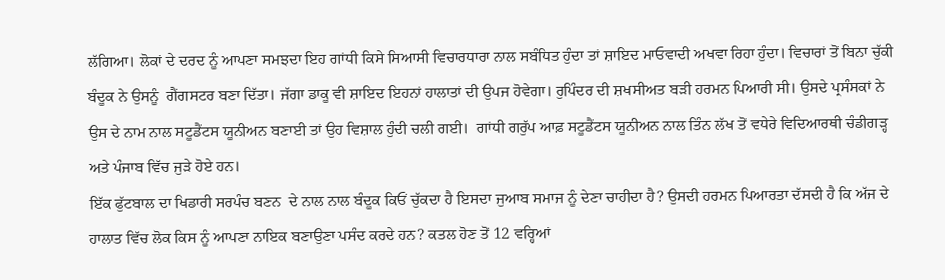ਲੱਗਿਆ। ਲੋਕਾਂ ਦੇ ਦਰਦ ਨੂੰ ਆਪਣਾ ਸਮਝਦਾ ਇਹ ਗਾਂਧੀ ਕਿਸੇ ਸਿਆਸੀ ਵਿਚਾਰਧਾਰਾ ਨਾਲ ਸਬੰਧਿਤ ਹੁੰਦਾ ਤਾਂ ਸ਼ਾਇਦ ਮਾਓਵਾਦੀ ਅਖਵਾ ਰਿਹਾ ਹੁੰਦਾ। ਵਿਚਾਰਾਂ ਤੋਂ ਬਿਨਾ ਚੁੱਕੀ ਬੰਦੂਕ ਨੇ ਉਸਨੂੰ  ਗੈਂਗਸਟਰ ਬਣਾ ਦਿੱਤਾ। ਜੱਗਾ ਡਾਕੂ ਵੀ ਸ਼ਾਇਦ ਇਹਨਾਂ ਹਾਲਾਤਾਂ ਦੀ ਉਪਜ ਹੋਵੇਗਾ। ਰੁਪਿੰਦਰ ਦੀ ਸ਼ਖਸੀਅਤ ਬੜੀ ਹਰਮਨ ਪਿਆਰੀ ਸੀ। ਉਸਦੇ ਪ੍ਰਸੰਸਕਾਂ ਨੇ ਉਸ ਦੇ ਨਾਮ ਨਾਲ ਸਟੂਡੈਂਟਸ ਯੂਨੀਅਨ ਬਣਾਈ ਤਾਂ ਉਹ ਵਿਸ਼ਾਲ ਹੁੰਦੀ ਚਲੀ ਗਈ।  ਗਾਂਧੀ ਗਰੁੱਪ ਆਫ਼ ਸਟੂਡੈਂਟਸ ਯੂਨੀਅਨ ਨਾਲ ਤਿੰਨ ਲੱਖ ਤੋਂ ਵਧੇਰੇ ਵਿਦਿਆਰਥੀ ਚੰਡੀਗੜ੍ਹ ਅਤੇ ਪੰਜਾਬ ਵਿੱਚ ਜੁੜੇ ਹੋਏ ਹਨ।
ਇੱਕ ਫੁੱਟਬਾਲ ਦਾ ਖਿਡਾਰੀ ਸਰਪੰਚ ਬਣਨ  ਦੇ ਨਾਲ ਨਾਲ ਬੰਦੂਕ ਕਿਓਂ ਚੁੱਕਦਾ ਹੈ ਇਸਦਾ ਜੁਆਬ ਸਮਾਜ ਨੂੰ ਦੇਣਾ ਚਾਹੀਦਾ ਹੈ? ਉਸਦੀ ਹਰਮਨ ਪਿਆਰਤਾ ਦੱਸਦੀ ਹੈ ਕਿ ਅੱਜ ਦੇ ਹਾਲਾਤ ਵਿੱਚ ਲੋਕ ਕਿਸ ਨੂੰ ਆਪਣਾ ਨਾਇਕ ਬਣਾਉਣਾ ਪਸੰਦ ਕਰਦੇ ਹਨ? ਕਤਲ ਹੋਣ ਤੋਂ 12 ਵਰ੍ਹਿਆਂ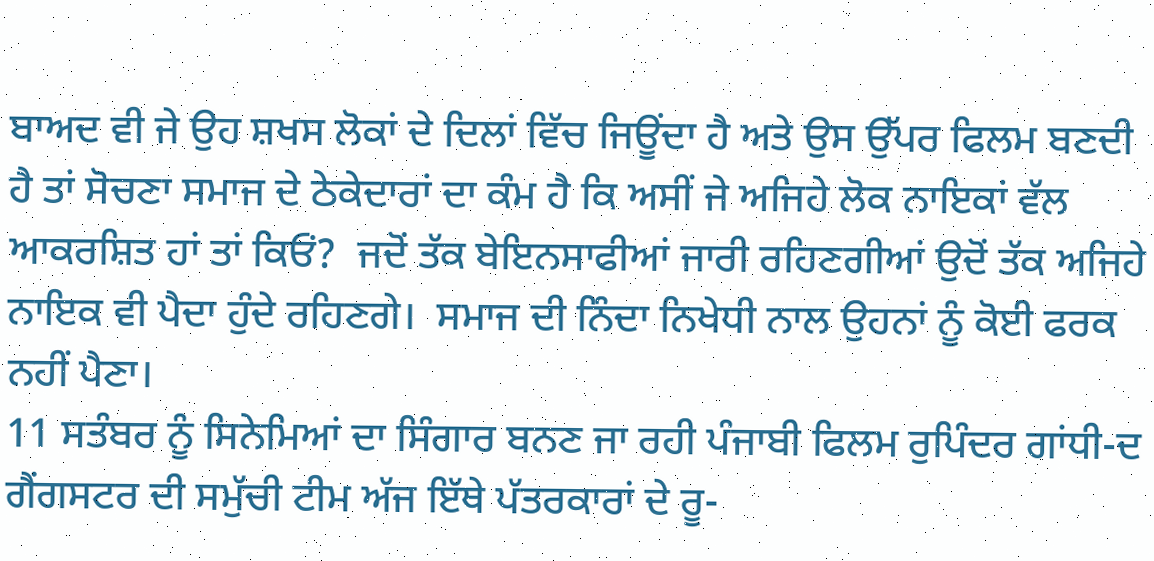ਬਾਅਦ ਵੀ ਜੇ ਉਹ ਸ਼ਖਸ ਲੋਕਾਂ ਦੇ ਦਿਲਾਂ ਵਿੱਚ ਜਿਊਂਦਾ ਹੈ ਅਤੇ ਉਸ ਉੱਪਰ ਫਿਲਮ ਬਣਦੀ ਹੈ ਤਾਂ ਸੋਚਣਾ ਸਮਾਜ ਦੇ ਠੇਕੇਦਾਰਾਂ ਦਾ ਕੰਮ ਹੈ ਕਿ ਅਸੀਂ ਜੇ ਅਜਿਹੇ ਲੋਕ ਨਾਇਕਾਂ ਵੱਲ ਆਕਰਸ਼ਿਤ ਹਾਂ ਤਾਂ ਕਿਓਂ?  ਜਦੋਂ ਤੱਕ ਬੇਇਨਸਾਫੀਆਂ ਜਾਰੀ ਰਹਿਣਗੀਆਂ ਉਦੋਂ ਤੱਕ ਅਜਿਹੇ ਨਾਇਕ ਵੀ ਪੈਦਾ ਹੁੰਦੇ ਰਹਿਣਗੇ।  ਸਮਾਜ ਦੀ ਨਿੰਦਾ ਨਿਖੇਧੀ ਨਾਲ ਉਹਨਾਂ ਨੂੰ ਕੋਈ ਫਰਕ ਨਹੀਂ ਪੈਣਾ।
11 ਸਤੰਬਰ ਨੂੰ ਸਿਨੇਮਿਆਂ ਦਾ ਸਿੰਗਾਰ ਬਨਣ ਜਾ ਰਹੀ ਪੰਜਾਬੀ ਫਿਲਮ ਰੁਪਿੰਦਰ ਗਾਂਧੀ-ਦ ਗੈਂਗਸਟਰ ਦੀ ਸਮੁੱਚੀ ਟੀਮ ਅੱਜ ਇੱਥੇ ਪੱਤਰਕਾਰਾਂ ਦੇ ਰੂ-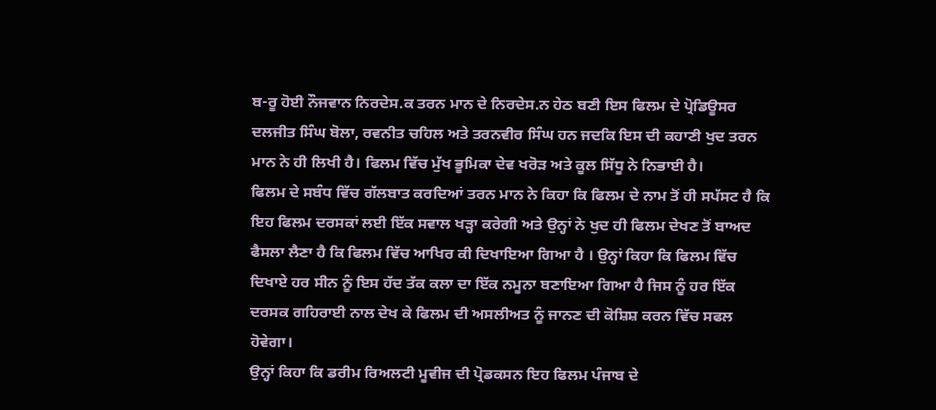ਬ-ਰੂ ਹੋਈ ਨੌਜਵਾਨ ਨਿਰਦੇਸ.ਕ ਤਰਨ ਮਾਨ ਦੇ ਨਿਰਦੇਸ.ਨ ਹੇਠ ਬਣੀ ਇਸ ਫਿਲਮ ਦੇ ਪ੍ਰੋਡਿਊਸਰ ਦਲਜੀਤ ਸਿੰਘ ਬੋਲਾ, ਰਵਨੀਤ ਚਹਿਲ ਅਤੇ ਤਰਨਵੀਰ ਸਿੰਘ ਹਨ ਜਦਕਿ ਇਸ ਦੀ ਕਹਾਣੀ ਖੁਦ ਤਰਨ ਮਾਨ ਨੇ ਹੀ ਲਿਖੀ ਹੈ। ਫਿਲਮ ਵਿੱਚ ਮੁੱਖ ਭੂਮਿਕਾ ਦੇਵ ਖਰੋੜ ਅਤੇ ਕੂਲ ਸਿੱਧੂ ਨੇ ਨਿਭਾਈ ਹੈ।
ਫਿਲਮ ਦੇ ਸਬੰਧ ਵਿੱਚ ਗੱਲਬਾਤ ਕਰਦਿਆਂ ਤਰਨ ਮਾਨ ਨੇ ਕਿਹਾ ਕਿ ਫਿਲਮ ਦੇ ਨਾਮ ਤੋਂ ਹੀ ਸਪੱਸਟ ਹੈ ਕਿ ਇਹ ਫਿਲਮ ਦਰਸਕਾਂ ਲਈ ਇੱਕ ਸਵਾਲ ਖੜ੍ਹਾ ਕਰੇਗੀ ਅਤੇ ਉਨ੍ਹਾਂ ਨੇ ਖੁਦ ਹੀ ਫਿਲਮ ਦੇਖਣ ਤੋਂ ਬਾਅਦ ਫੈਸਲਾ ਲੈਣਾ ਹੈ ਕਿ ਫਿਲਮ ਵਿੱਚ ਆਖਿਰ ਕੀ ਦਿਖਾਇਆ ਗਿਆ ਹੈ । ਉਨ੍ਹਾਂ ਕਿਹਾ ਕਿ ਫਿਲਮ ਵਿੱਚ ਦਿਖਾਏ ਹਰ ਸੀਨ ਨੂੰ ਇਸ ਹੱਦ ਤੱਕ ਕਲਾ ਦਾ ਇੱਕ ਨਮੂਨਾ ਬਣਾਇਆ ਗਿਆ ਹੈ ਜਿਸ ਨੂੰ ਹਰ ਇੱਕ ਦਰਸਕ ਗਹਿਰਾਈ ਨਾਲ ਦੇਖ ਕੇ ਫਿਲਮ ਦੀ ਅਸਲੀਅਤ ਨੂੰ ਜਾਨਣ ਦੀ ਕੋਸ਼ਿਸ਼ ਕਰਨ ਵਿੱਚ ਸਫਲ ਹੋਵੇਗਾ।
ਉਨ੍ਹਾਂ ਕਿਹਾ ਕਿ ਡਰੀਮ ਰਿਅਲਟੀ ਮੂਵੀਜ ਦੀ ਪ੍ਰੋਡਕਸਨ ਇਹ ਫਿਲਮ ਪੰਜਾਬ ਦੇ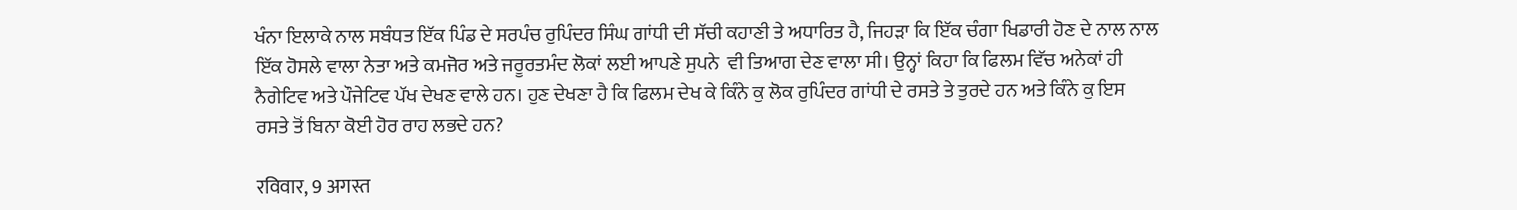ਖੰਨਾ ਇਲਾਕੇ ਨਾਲ ਸਬੰਧਤ ਇੱਕ ਪਿੰਡ ਦੇ ਸਰਪੰਚ ਰੁਪਿੰਦਰ ਸਿੰਘ ਗਾਂਧੀ ਦੀ ਸੱਚੀ ਕਹਾਣੀ ਤੇ ਅਧਾਰਿਤ ਹੈ, ਜਿਹੜਾ ਕਿ ਇੱਕ ਚੰਗਾ ਖਿਡਾਰੀ ਹੋਣ ਦੇ ਨਾਲ ਨਾਲ ਇੱਕ ਹੋਸਲੇ ਵਾਲਾ ਨੇਤਾ ਅਤੇ ਕਮਜੋਰ ਅਤੇ ਜਰੂਰਤਮੰਦ ਲੋਕਾਂ ਲਈ ਆਪਣੇ ਸੁਪਨੇ  ਵੀ ਤਿਆਗ ਦੇਣ ਵਾਲਾ ਸੀ। ਉਨ੍ਹਾਂ ਕਿਹਾ ਕਿ ਫਿਲਮ ਵਿੱਚ ਅਨੇਕਾਂ ਹੀ ਨੈਗੇਟਿਵ ਅਤੇ ਪੌਜੇਟਿਵ ਪੱਖ ਦੇਖਣ ਵਾਲੇ ਹਨ। ਹੁਣ ਦੇਖਣਾ ਹੈ ਕਿ ਫਿਲਮ ਦੇਖ ਕੇ ਕਿੰਨੇ ਕੁ ਲੋਕ ਰੁਪਿੰਦਰ ਗਾਂਧੀ ਦੇ ਰਸਤੇ ਤੇ ਤੁਰਦੇ ਹਨ ਅਤੇ ਕਿੰਨੇ ਕੁ ਇਸ ਰਸਤੇ ਤੋਂ ਬਿਨਾ ਕੋਈ ਹੋਰ ਰਾਹ ਲਭਦੇ ਹਨ?

रविवार, 9 अगस्त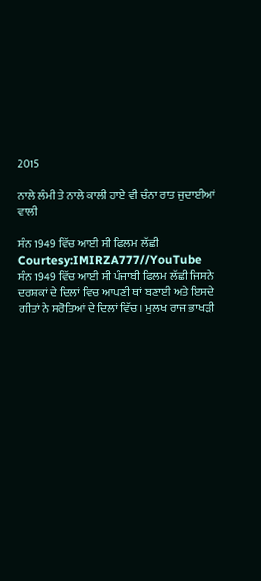2015

ਨਾਲੇ ਲੰਮੀ ਤੇ ਨਾਲੇ ਕਾਲੀ ਹਾਏ ਵੀ ਚੰਨਾ ਰਾਤ ਜੁਦਾਈਆਂ ਵਾਲੀ

ਸੰਨ 1949 ਵਿੱਚ ਆਈ ਸੀ ਫਿਲਮ ਲੱਛੀ
Courtesy:IMIRZA777//YouTube
ਸੰਨ 1949 ਵਿੱਚ ਆਈ ਸੀ ਪੰਜਾਬੀ ਫਿਲਮ ਲੱਛੀ ਜਿਸਨੇ ਦਰਸ਼ਕਾਂ ਦੇ ਦਿਲਾਂ ਵਿਚ ਆਪਣੀ ਥਾਂ ਬਣਾਈ ਅਤੇ ਇਸਦੇ ਗੀਤਾਂ ਨੇ ਸਰੋਤਿਆਂ ਦੇ ਦਿਲਾਂ ਵਿੱਚ। ਮੁਲਖ ਰਾਜ ਭਾਖੜੀ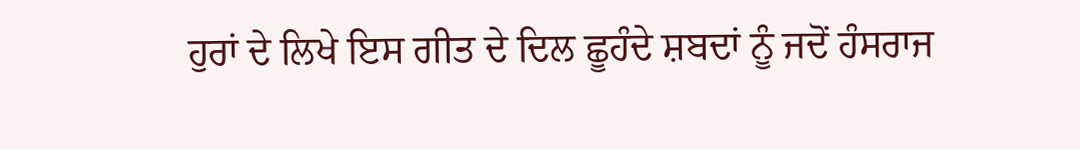ਹੁਰਾਂ ਦੇ ਲਿਖੇ ਇਸ ਗੀਤ ਦੇ ਦਿਲ ਛੂਹੰਦੇ ਸ਼ਬਦਾਂ ਨੂੰ ਜਦੋਂ ਹੰਸਰਾਜ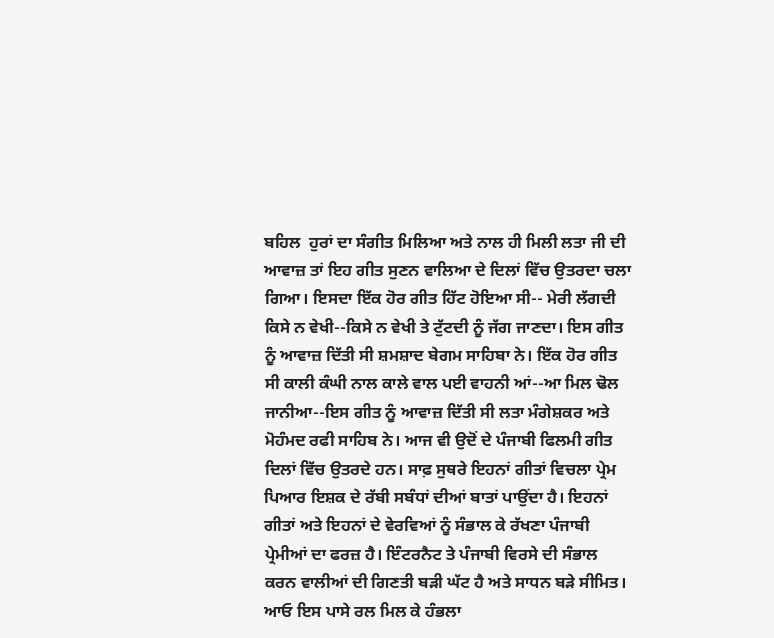ਬਹਿਲ  ਹੁਰਾਂ ਦਾ ਸੰਗੀਤ ਮਿਲਿਆ ਅਤੇ ਨਾਲ ਹੀ ਮਿਲੀ ਲਤਾ ਜੀ ਦੀ ਆਵਾਜ਼ ਤਾਂ ਇਹ ਗੀਤ ਸੁਣਨ ਵਾਲਿਆ ਦੇ ਦਿਲਾਂ ਵਿੱਚ ਉਤਰਦਾ ਚਲਾ ਗਿਆ। ਇਸਦਾ ਇੱਕ ਹੋਰ ਗੀਤ ਹਿੱਟ ਹੋਇਆ ਸੀ-- ਮੇਰੀ ਲੱਗਦੀ ਕਿਸੇ ਨ ਵੇਖੀ--ਕਿਸੇ ਨ ਵੇਖੀ ਤੇ ਟੁੱਟਦੀ ਨੂੰ ਜੱਗ ਜਾਣਦਾ। ਇਸ ਗੀਤ ਨੂੰ ਆਵਾਜ਼ ਦਿੱਤੀ ਸੀ ਸ਼ਮਸ਼ਾਦ ਬੇਗਮ ਸਾਹਿਬਾ ਨੇ। ਇੱਕ ਹੋਰ ਗੀਤ ਸੀ ਕਾਲੀ ਕੰਘੀ ਨਾਲ ਕਾਲੇ ਵਾਲ ਪਈ ਵਾਹਨੀ ਆਂ--ਆ ਮਿਲ ਢੋਲ ਜਾਨੀਆ--ਇਸ ਗੀਤ ਨੂੰ ਆਵਾਜ਼ ਦਿੱਤੀ ਸੀ ਲਤਾ ਮੰਗੇਸ਼ਕਰ ਅਤੇ ਮੋਹੰਮਦ ਰਫੀ ਸਾਹਿਬ ਨੇ। ਆਜ ਵੀ ਉਦੋਂ ਦੇ ਪੰਜਾਬੀ ਫਿਲਮੀ ਗੀਤ ਦਿਲਾਂ ਵਿੱਚ ਉਤਰਦੇ ਹਨ। ਸਾਫ਼ ਸੁਥਰੇ ਇਹਨਾਂ ਗੀਤਾਂ ਵਿਚਲਾ ਪ੍ਰੇਮ ਪਿਆਰ ਇਸ਼ਕ ਦੇ ਰੱਬੀ ਸਬੰਧਾਂ ਦੀਆਂ ਬਾਤਾਂ ਪਾਉਂਦਾ ਹੈ। ਇਹਨਾਂ ਗੀਤਾਂ ਅਤੇ ਇਹਨਾਂ ਦੇ ਵੇਰਵਿਆਂ ਨੂੰ ਸੰਭਾਲ ਕੇ ਰੱਖਣਾ ਪੰਜਾਬੀ ਪ੍ਰੇਮੀਆਂ ਦਾ ਫਰਜ਼ ਹੈ। ਇੰਟਰਨੈਟ ਤੇ ਪੰਜਾਬੀ ਵਿਰਸੇ ਦੀ ਸੰਭਾਲ ਕਰਨ ਵਾਲੀਆਂ ਦੀ ਗਿਣਤੀ ਬੜੀ ਘੱਟ ਹੈ ਅਤੇ ਸਾਧਨ ਬੜੇ ਸੀਮਿਤ।  ਆਓ ਇਸ ਪਾਸੇ ਰਲ ਮਿਲ ਕੇ ਹੰਭਲਾ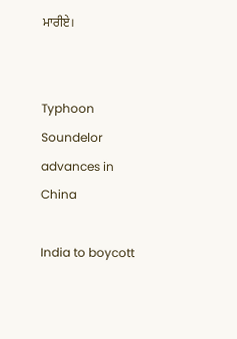ਮਾਰੀਏ।


Typhoon Soundelor advances in China

India to boycott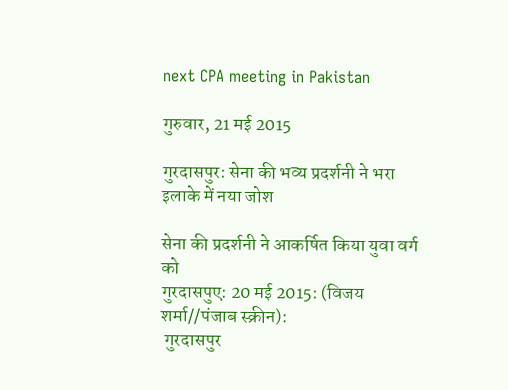next CPA meeting in Pakistan

गुरुवार, 21 मई 2015

गुरदासपुर: सेना की भव्य प्रदर्शनी ने भरा इलाके में नया जोश

सेना की प्रदर्शनी ने आकर्षित किया युवा वर्ग को
गुरदासपुए: 20 मई 2015: (विजय शर्मा//पंजाब स्क्रीन):
 गुरदासपुर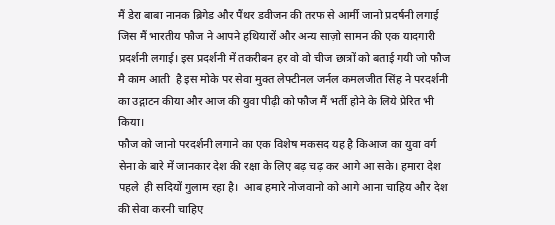मैं डेरा बाबा नानक ब्रिगेड और पैंथर डवीजन की तरफ से आर्मी जानो प्रदर्षनी लगाई जिस मैं भारतीय फौज ने आपने हथियारों और अन्य साज़ो सामन की एक यादगारी प्रदर्शनी लगाई। इस प्रदर्शनी में तकरीबन हर वो वो चीज छात्रों को बताई गयी जो फौज मै काम आती  है इस मोके पर सेवा मुक्त लेफ्टीनल जर्नल कमलजीत सिंह ने परदर्शनी का उद्गाटन कीया और आज की युवा पीढ़ी को फौज मैं भर्ती होने के लिये प्रेरित भी किया।
फौज को जानो परदर्शनी लगाने का एक विशेष मकसद यह है किआज का युवा वर्ग सेना के बारे में जानकार देश की रक्षा के लिए बढ़ चढ़ कर आगे आ सके। हमारा देश पहले  ही सदियों गुलाम रहा है।  आब हमारे नोजवानो को आगे आना चाहिय और देश की सेवा करनी चाहिए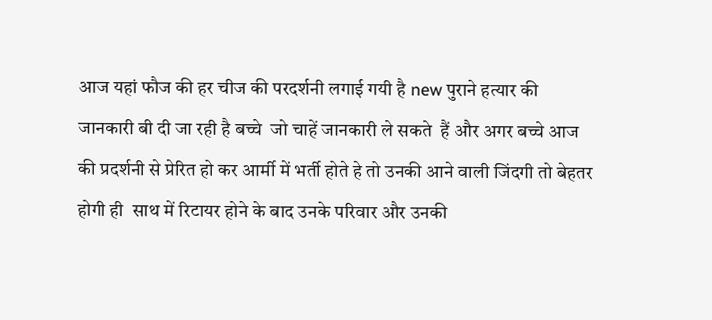आज यहां फौज की हर चीज की परदर्शनी लगाई गयी है new पुराने हत्यार की  जानकारी बी दी जा रही है बच्चे  जो चाहें जानकारी ले सकते  हैं और अगर बच्चे आज की प्रदर्शनी से प्रेरित हो कर आर्मी में भर्ती होते हे तो उनकी आने वाली जिंदगी तो बेहतर होगी ही  साथ में रिटायर होने के बाद उनके परिवार और उनकी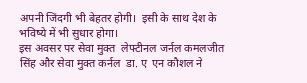अपनी जिंदगी भी बेहतर होगी।  इसी के साथ देश के भविष्ये में भी सुधार होगा।
इस अवसर पर सेवा मुक्त  लेफ्टीनल जर्नल कमलजीत सिंह और सेवा मुक्त कर्नल  डा. ए  एन कौशल ने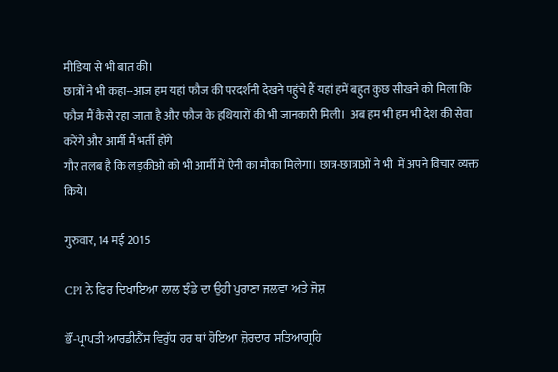मीडिया से भी बात की।
छात्रों ने भी कहा--आज हम यहां फौज की परदर्शनी देखने पहुंचे हैं यहां हमें बहुत कुछ सीखने को मिला कि फौज मैं कैसे रहा जाता है और फौज के हथियारों की भी जानकारी मिली।  अब हम भी हम भी देश की सेवा करेंगे और आर्मी मैं भर्ती होंगे
गौर तलब है कि लड़कीओ को भी आर्मी में ऐनी का मौका मिलेगा। छात्र-छात्राओं ने भी  में अपने विचार व्यक्त किये।

गुरुवार, 14 मई 2015

CPI ਨੇ ਫਿਰ ਦਿਖਾਇਆ ਲਾਲ ਝੰਡੇ ਦਾ ਉਹੀ ਪੁਰਾਣਾ ਜਲਵਾ ਅਤੇ ਜੋਸ਼

ਭੌਂ-ਪ੍ਰਾਪਤੀ ਆਰਡੀਨੈਂਸ ਵਿਰੁੱਧ ਹਰ ਥਾਂ ਹੋਇਆ ਜ਼ੋਰਦਾਰ ਸਤਿਆਗ੍ਰਹਿ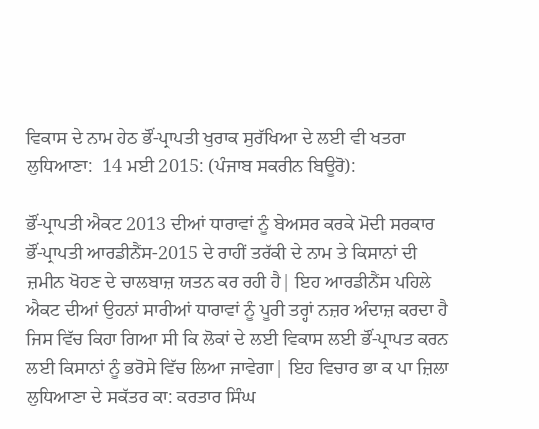ਵਿਕਾਸ ਦੇ ਨਾਮ ਹੇਠ ਭੌਂ-ਪ੍ਰਾਪਤੀ ਖੁਰਾਕ ਸੁਰੱਖਿਆ ਦੇ ਲਈ ਵੀ ਖਤਰਾ
ਲੁਧਿਆਣਾ:  14 ਮਈ 2015: (ਪੰਜਾਬ ਸਕਰੀਨ ਬਿਊਰੋ):

ਭੌਂ-ਪ੍ਰਾਪਤੀ ਐਕਟ 2013 ਦੀਆਂ ਧਾਰਾਵਾਂ ਨੂੰ ਬੇਅਸਰ ਕਰਕੇ ਮੋਦੀ ਸਰਕਾਰ ਭੌਂ-ਪ੍ਰਾਪਤੀ ਆਰਡੀਨੈਂਸ-2015 ਦੇ ਰਾਹੀਂ ਤਰੱਕੀ ਦੇ ਨਾਮ ਤੇ ਕਿਸਾਨਾਂ ਦੀ ਜ਼ਮੀਨ ਖੋਹਣ ਦੇ ਚਾਲਬਾਜ਼ ਯਤਨ ਕਰ ਰਹੀ ਹੈ| ਇਹ ਆਰਡੀਨੈਂਸ ਪਹਿਲੇ ਐਕਟ ਦੀਆਂ ਉਹਨਾਂ ਸਾਰੀਆਂ ਧਾਰਾਵਾਂ ਨੂੰ ਪੂਰੀ ਤਰ੍ਹਾਂ ਨਜ਼ਰ ਅੰਦਾਜ਼ ਕਰਦਾ ਹੈ ਜਿਸ ਵਿੱਚ ਕਿਹਾ ਗਿਆ ਸੀ ਕਿ ਲੋਕਾਂ ਦੇ ਲਈ ਵਿਕਾਸ ਲਈ ਭੌਂ-ਪ੍ਰਾਪਤ ਕਰਨ ਲਈ ਕਿਸਾਨਾਂ ਨੂੰ ਭਰੋਸੇ ਵਿੱਚ ਲਿਆ ਜਾਵੇਗਾ| ਇਹ ਵਿਚਾਰ ਭਾ ਕ ਪਾ ਜ਼ਿਲਾ ਲੁਧਿਆਣਾ ਦੇ ਸਕੱਤਰ ਕਾ: ਕਰਤਾਰ ਸਿੰਘ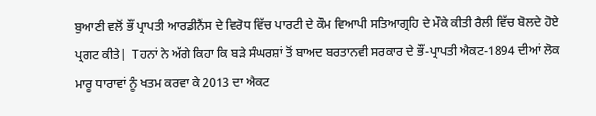ਬੁਆਣੀ ਵਲੋਂ ਭੌਂ ਪ੍ਰਾਪਤੀ ਆਰਡੀਨੈਂਸ ਦੇ ਵਿਰੋਧ ਵਿੱਚ ਪਾਰਟੀ ਦੇ ਕੌਮ ਵਿਆਪੀ ਸਤਿਆਗ੍ਰਹਿ ਦੇ ਮੌਕੇ ਕੀਤੀ ਰੈਲੀ ਵਿੱਚ ਬੋਲਦੇ ਹੋਏ ਪ੍ਰਗਟ ਕੀਤੇ|  Tਹਨਾਂ ਨੇ ਅੱਗੇ ਕਿਹਾ ਕਿ ਬੜੇ ਸੰਘਰਸ਼ਾਂ ਤੋਂ ਬਾਅਦ ਬਰਤਾਨਵੀ ਸਰਕਾਰ ਦੇ ਭੌਂ-ਪ੍ਰਾਪਤੀ ਐਕਟ-1894 ਦੀਆਂ ਲੋਕ ਮਾਰੂ ਧਾਰਾਵਾਂ ਨੂੰ ਖਤਮ ਕਰਵਾ ਕੇ 2013 ਦਾ ਐਕਟ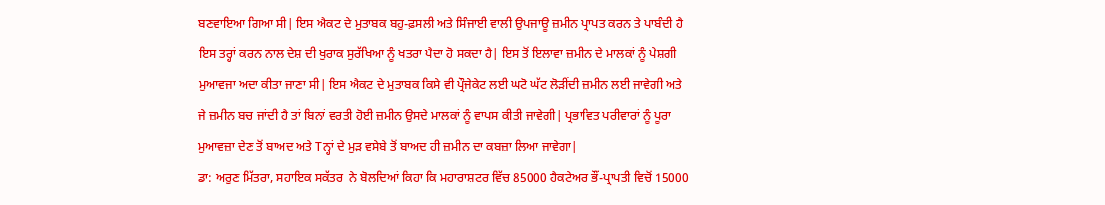ਬਣਵਾਇਆ ਗਿਆ ਸੀ| ਇਸ ਐਕਟ ਦੇ ਮੁਤਾਬਕ ਬਹੁ-ਫ਼ਸਲੀ ਅਤੇ ਸਿੰਜਾਈ ਵਾਲੀ ਉਪਜਾਊ ਜ਼ਮੀਨ ਪ੍ਰਾਪਤ ਕਰਨ ਤੇ ਪਾਬੰਦੀ ਹੈ ਇਸ ਤਰ੍ਹਾਂ ਕਰਨ ਨਾਲ ਦੇਸ਼ ਦੀ ਖੁਰਾਕ ਸੁਰੱਖਿਆ ਨੂੰ ਖਤਰਾ ਪੈਦਾ ਹੋ ਸਕਦਾ ਹੈ| ਇਸ ਤੋਂ ਇਲਾਵਾ ਜ਼ਮੀਨ ਦੇ ਮਾਲਕਾਂ ਨੂੰ ਪੇਸ਼ਗੀ ਮੁਆਵਜਾ ਅਦਾ ਕੀਤਾ ਜਾਣਾ ਸੀ| ਇਸ ਐਕਟ ਦੇ ਮੁਤਾਬਕ ਕਿਸੇ ਵੀ ਪ੍ਰੌਜੇਕੇਟ ਲਈ ਘਟੋ ਘੱਟ ਲੋੜੀਂਦੀ ਜ਼ਮੀਨ ਲਈ ਜਾਵੇਗੀ ਅਤੇ ਜੇ ਜ਼ਮੀਨ ਬਚ ਜਾਂਦੀ ਹੈ ਤਾਂ ਬਿਨਾਂ ਵਰਤੀ ਹੋਈ ਜ਼ਮੀਨ ਉਸਦੇ ਮਾਲਕਾਂ ਨੂੰ ਵਾਪਸ ਕੀਤੀ ਜਾਵੇਗੀ| ਪ੍ਰਭਾਵਿਤ ਪਰੀਵਾਰਾਂ ਨੂੰ ਪੂਰਾ ਮੁਆਵਜ਼ਾ ਦੇਣ ਤੋਂ ਬਾਅਦ ਅਤੇ Tਨ੍ਹਾਂ ਦੇ ਮੁੜ ਵਸੇਬੇ ਤੋਂ ਬਾਅਦ ਹੀ ਜ਼ਮੀਨ ਦਾ ਕਬਜ਼ਾ ਲਿਆ ਜਾਵੇਗਾ|
ਡਾ: ਅਰੁਣ ਮਿੱਤਰਾ, ਸਹਾਇਕ ਸਕੱਤਰ  ਨੇ ਬੋਲਦਿਆਂ ਕਿਹਾ ਕਿ ਮਹਾਰਾਸ਼ਟਰ ਵਿੱਚ 85000 ਹੈਕਟੇਅਰ ਭੌਂ-ਪ੍ਰਾਪਤੀ ਵਿਚੋਂ 15000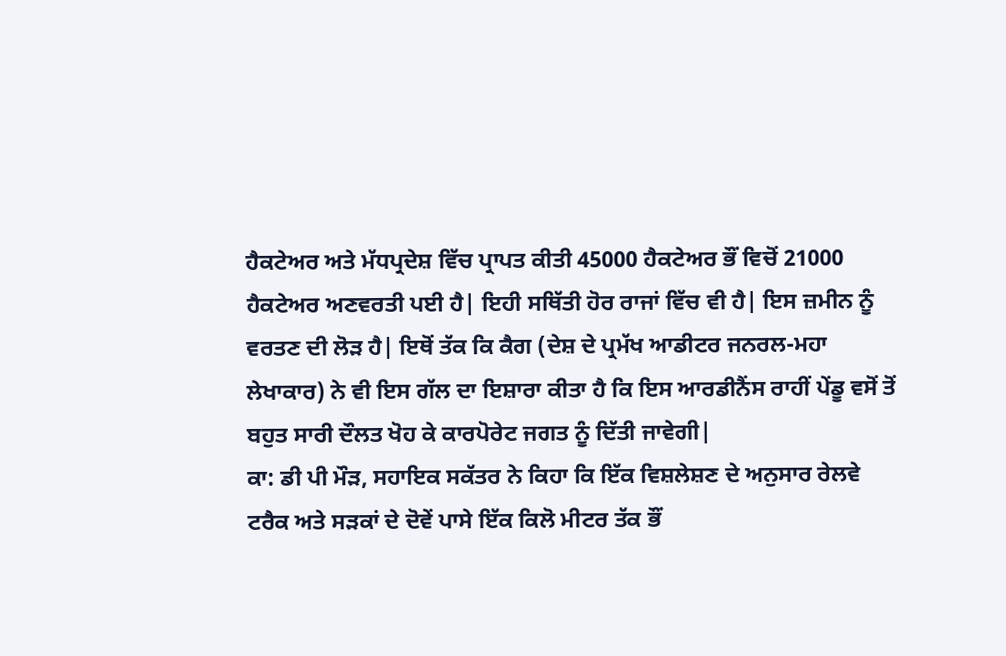ਹੈਕਟੇਅਰ ਅਤੇ ਮੱਧਪ੍ਰਦੇਸ਼ ਵਿੱਚ ਪ੍ਰਾਪਤ ਕੀਤੀ 45000 ਹੈਕਟੇਅਰ ਭੌਂ ਵਿਚੋਂ 21000 ਹੈਕਟੇਅਰ ਅਣਵਰਤੀ ਪਈ ਹੈ| ਇਹੀ ਸਥਿੱਤੀ ਹੋਰ ਰਾਜਾਂ ਵਿੱਚ ਵੀ ਹੈ| ਇਸ ਜ਼ਮੀਨ ਨੂੰ ਵਰਤਣ ਦੀ ਲੋੜ ਹੈ| ਇਥੋਂ ਤੱਕ ਕਿ ਕੈਗ (ਦੇਸ਼ ਦੇ ਪ੍ਰਮੱਖ ਆਡੀਟਰ ਜਨਰਲ-ਮਹਾ ਲੇਖਾਕਾਰ) ਨੇ ਵੀ ਇਸ ਗੱਲ ਦਾ ਇਸ਼ਾਰਾ ਕੀਤਾ ਹੈ ਕਿ ਇਸ ਆਰਡੀਨੈਂਸ ਰਾਹੀਂ ਪੇਂਡੂ ਵਸੋਂ ਤੋਂ ਬਹੁਤ ਸਾਰੀ ਦੌਲਤ ਖੋਹ ਕੇ ਕਾਰਪੋਰੇਟ ਜਗਤ ਨੂੰ ਦਿੱਤੀ ਜਾਵੇਗੀ|
ਕਾ: ਡੀ ਪੀ ਮੌੜ, ਸਹਾਇਕ ਸਕੱਤਰ ਨੇ ਕਿਹਾ ਕਿ ਇੱਕ ਵਿਸ਼ਲੇਸ਼ਣ ਦੇ ਅਨੁਸਾਰ ਰੇਲਵੇ ਟਰੈਕ ਅਤੇ ਸੜਕਾਂ ਦੇ ਦੋਵੇਂ ਪਾਸੇ ਇੱਕ ਕਿਲੋ ਮੀਟਰ ਤੱਕ ਭੌਂ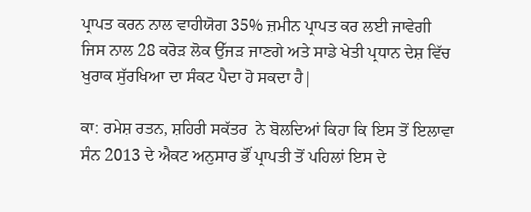ਪ੍ਰਾਪਤ ਕਰਨ ਨਾਲ ਵਾਹੀਯੋਗ 35% ਜ਼ਮੀਨ ਪ੍ਰਾਪਤ ਕਰ ਲਈ ਜਾਵੇਗੀ ਜਿਸ ਨਾਲ 28 ਕਰੋੜ ਲੋਕ ਉੱਜੜ ਜਾਣਗੇ ਅਤੇ ਸਾਡੇ ਖੇਤੀ ਪ੍ਰਧਾਨ ਦੇਸ਼ ਵਿੱਚ ਖੁਰਾਕ ਸੁੱਰਖਿਆ ਦਾ ਸੰਕਟ ਪੈਦਾ ਹੋ ਸਕਦਾ ਹੈ|

ਕਾ: ਰਮੇਸ਼ ਰਤਨ, ਸ਼ਹਿਰੀ ਸਕੱਤਰ  ਨੇ ਬੋਲਦਿਆਂ ਕਿਹਾ ਕਿ ਇਸ ਤੋਂ ਇਲਾਵਾ ਸੰਨ 2013 ਦੇ ਐਕਟ ਅਨੁਸਾਰ ਭੌਂ ਪ੍ਰਾਪਤੀ ਤੋਂ ਪਹਿਲਾਂ ਇਸ ਦੇ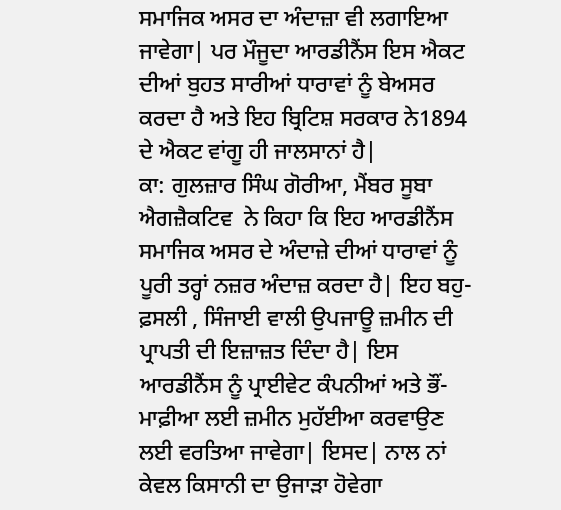ਸਮਾਜਿਕ ਅਸਰ ਦਾ ਅੰਦਾਜ਼ਾ ਵੀ ਲਗਾਇਆ ਜਾਵੇਗਾ| ਪਰ ਮੌਜੂਦਾ ਆਰਡੀਨੈਂਸ ਇਸ ਐਕਟ ਦੀਆਂ ਬੁਹਤ ਸਾਰੀਆਂ ਧਾਰਾਵਾਂ ਨੂੰ ਬੇਅਸਰ ਕਰਦਾ ਹੈ ਅਤੇ ਇਹ ਬ੍ਰਿਟਿਸ਼ ਸਰਕਾਰ ਨੇ1894 ਦੇ ਐਕਟ ਵਾਂਗੂ ਹੀ ਜਾਲਸਾਨਾਂ ਹੈ|
ਕਾ: ਗੁਲਜ਼ਾਰ ਸਿੰਘ ਗੋਰੀਆ, ਮੈਂਬਰ ਸੂਬਾ ਐਗਜ਼ੈਕਟਿਵ  ਨੇ ਕਿਹਾ ਕਿ ਇਹ ਆਰਡੀਨੈਂਸ ਸਮਾਜਿਕ ਅਸਰ ਦੇ ਅੰਦਾਜ਼ੇ ਦੀਆਂ ਧਾਰਾਵਾਂ ਨੂੰ ਪੂਰੀ ਤਰ੍ਹਾਂ ਨਜ਼ਰ ਅੰਦਾਜ਼ ਕਰਦਾ ਹੈ| ਇਹ ਬਹੁ-ਫ਼ਸਲੀ , ਸਿੰਜਾਈ ਵਾਲੀ ਉਪਜਾਊ ਜ਼ਮੀਨ ਦੀ ਪ੍ਰਾਪਤੀ ਦੀ ਇਜ਼ਾਜ਼ਤ ਦਿੰਦਾ ਹੈ| ਇਸ ਆਰਡੀਨੈਂਸ ਨੂੰ ਪ੍ਰਾਈਵੇਟ ਕੰਪਨੀਆਂ ਅਤੇ ਭੌਂ-ਮਾਫ਼ੀਆ ਲਈ ਜ਼ਮੀਨ ਮੁਹੱਈਆ ਕਰਵਾਉਣ ਲਈ ਵਰਤਿਆ ਜਾਵੇਗਾ| ਇਸਦ| ਨਾਲ ਨਾਂ ਕੇਵਲ ਕਿਸਾਨੀ ਦਾ ਉਜਾੜਾ ਹੋਵੇਗਾ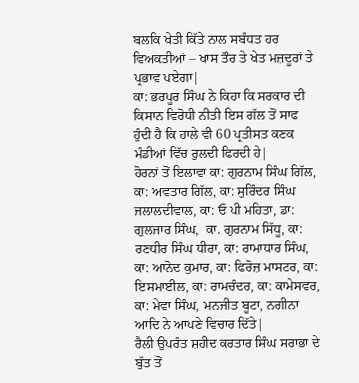ਬਲਕਿ ਖੇਤੀ ਕਿੱਤੇ ਨਾਲ ਸਬੰਧਤ ਹਰ ਵਿਅਕਤੀਆਂ – ਖਾਸ ਤੌਰ ਤੇ ਖੇਤ ਮਜ਼ਦੂਰਾਂ ਤੇ ਪ੍ਰਭਾਵ ਪਏਗਾ|
ਕਾ: ਭਰਪੂਰ ਸਿੰਘ ਨੇ ਕਿਹਾ ਕਿ ਸਰਕਾਰ ਦੀ ਕਿਸਾਨ ਵਿਰੋਧੀ ਨੀਤੀ ਇਸ ਗੱਲ ਤੋਂ ਸਾਫ ਹੁੰਦੀ ਹੈ ਕਿ ਹਾਲੇ ਵੀ 60 ਪ੍ਰਤੀਸਤ ਕਣਕ ਮੰਡੀਆਂ ਵਿੱਚ ਰੁਲਦੀ ਫਿਰਦੀ ਹੇ|
ਹੋਰਨਾਂ ਤੋਂ ਇਲਾਵਾ ਕਾ: ਗੁਰਨਾਮ ਸਿੰਘ ਗਿੱਲ, ਕਾ: ਅਵਤਾਰ ਗਿੱਲ, ਕਾ: ਸੁਰਿੰਦਰ ਸਿੰਘ ਜਲਾਲਦੀਵਾਲ, ਕਾ: ਓ ਪੀ ਮਹਿਤਾ, ਡਾ: ਗੁਲਜਾਰ ਸਿੰਘ,  ਕਾ. ਗੁਰਨਾਮ ਸਿੱਧੂ, ਕਾ: ਰਣਧੀਰ ਸਿੰਘ ਧੀਰਾ, ਕਾ: ਰਾਮਾਧਾਰ ਸਿੰਘ, ਕਾ: ਆਨੋਦ ਕੁਮਾਰ, ਕਾ: ਫਿਰੋਜ਼ ਮਾਸਟਰ, ਕਾ: ਇਸਮਾਈਲ, ਕਾ: ਰਾਮਚੰਦਰ, ਕਾ: ਕਾਮੇਸਵਰ, ਕਾ: ਮੇਵਾ ਸਿੰਘ, ਮਨਜੀਤ ਬੂਟਾ, ਨਗੀਨਾ  ਆਦਿ ਨੇ ਆਪਣੇ ਵਿਚਾਰ ਦਿੱਤੇ|
ਰੈਲੀ ਉਪਰੰਤ ਸ਼ਹੀਦ ਕਰਤਾਰ ਸਿੰਘ ਸਰਾਭਾ ਦੇ ਬੁੱਤ ਤੋਂ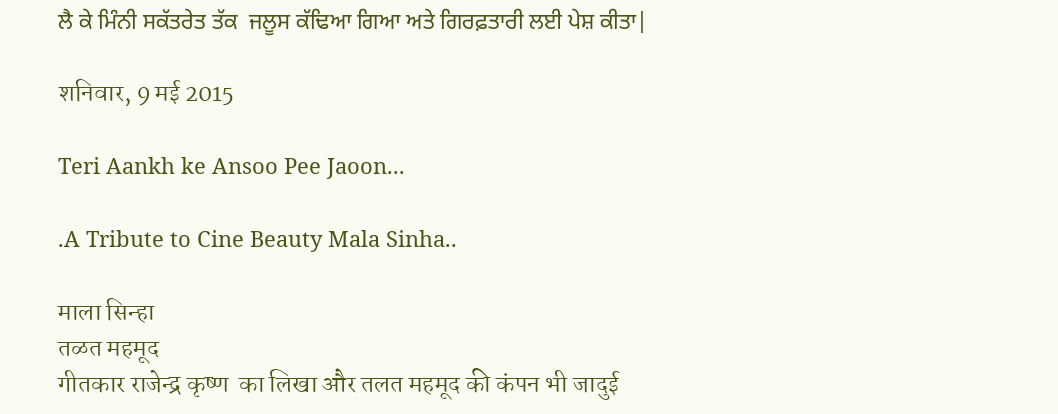ਲੈ ਕੇ ਮਿੰਨੀ ਸਕੱਤਰੇਤ ਤੱਕ  ਜਲੂਸ ਕੱਢਿਆ ਗਿਆ ਅਤੇ ਗਿਰਫ਼ਤਾਰੀ ਲਈ ਪੇਸ਼ ਕੀਤਾ|

शनिवार, 9 मई 2015

Teri Aankh ke Ansoo Pee Jaoon...

.A Tribute to Cine Beauty Mala Sinha..

माला सिन्हा
तळत महमूद
गीतकार राजेन्द्र कृष्ण  का लिखा और तलत महमूद की कंपन भी जादुई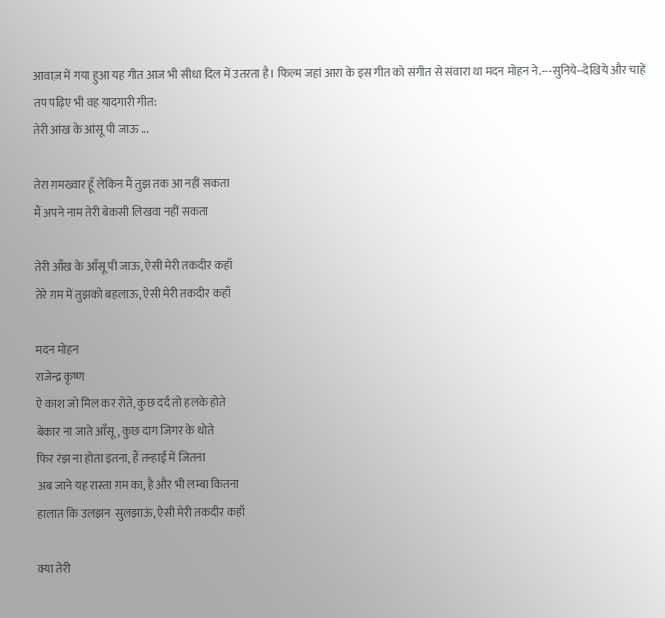आवाज़ में गया हुआ यह गीत आज भी सीधा दिल में उतरता है। फिल्म जहां आरा के इस गीत को संगीत से संवारा था मदन मोहन ने.---सुनिये--देखिये और चाहें तप पढ़िए भी वह यादगारी गीत:
तेरी आंख के आंसू पी जाऊ ...

तेरा ग़मख्वार हूँ लेकिन मैं तुझ तक आ नहीं सकता
मैं अपने नाम तेरी बेकसी लिखवा नहीं सकता

तेरी आँख के आँसू पी जाऊ, ऐसी मेरी तकदीर कहाँ
तेरे ग़म में तुझको बहलाऊ, ऐसी मेरी तकदीर कहाँ

मदन मोहन
राजेन्द्र कृष्ण
ऐ काश जो मिल कर रोते, कुछ दर्द तो हलके होते
बेकार ना जाते आँसू, कुछ दाग जिगर के धोते
फिर रंझ ना होता इतना, हैं तन्हाई में जितना
अब जाने यह रास्ता ग़म का, है और भी लम्बा कितना
हालात कि उलझन  सुलझाऊं, ऐसी मेरी तकदीर कहाँ

क्या तेरी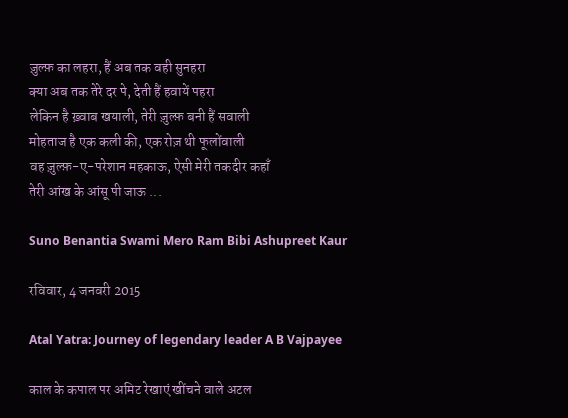ज़ुल्फ़ का लहरा, हैं अब तक वही सुनहरा
क्या अब तक तेरे दर पे, देती हैं हवायें पहरा
लेकिन है ख़्वाब खयाली, तेरी ज़ुल्फ़ बनी हैं सवाली
मोहताज है एक कली की, एक रोज़ थी फूलोंवाली
वह ज़ुल्फ़-ए-परेशान महकाऊ, ऐसी मेरी तकदीर कहाँ
तेरी आंख के आंसू पी जाऊ ...

Suno Benantia Swami Mero Ram Bibi Ashupreet Kaur

रविवार, 4 जनवरी 2015

Atal Yatra: Journey of legendary leader A B Vajpayee

काल के कपाल पर अमिट रेखाएं खींचने वाले अटल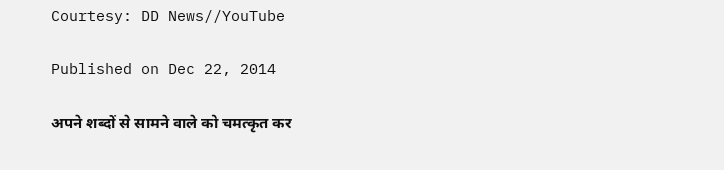Courtesy: DD News//YouTube

Published on Dec 22, 2014

अपने शब्दों से सामने वाले को चमत्कृत कर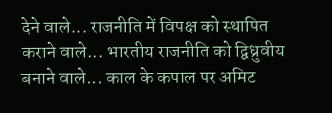देने वाले... राजनीति में विपक्ष को स्थापित कराने वाले... भारतीय राजनीति को द्विध्रुवीय बनाने वाले... काल के कपाल पर अमिट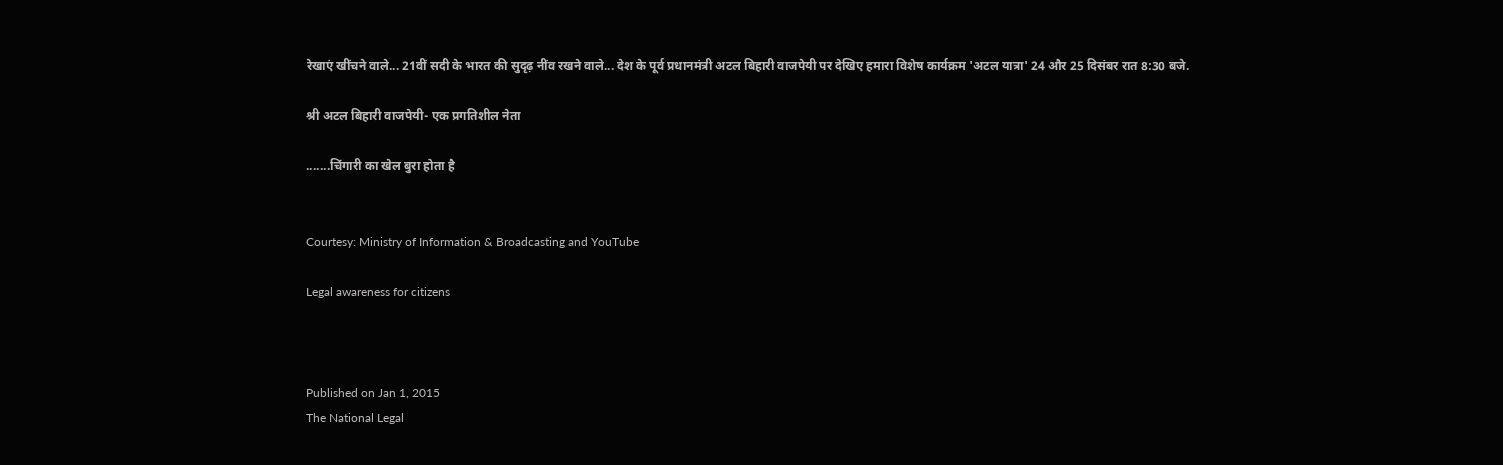रेखाएं खींचने वाले... 21वीं सदी के भारत की सुदृढ़ नींव रखने वाले... देश के पूर्व प्रधानमंत्री अटल बिहारी वाजपेयी पर देखिए हमारा विशेष कार्यक्रम 'अटल यात्रा' 24 और 25 दिसंबर रात 8:30 बजे.

श्री अटल बिहारी वाजपेयी- एक प्रगतिशील नेता

.......चिंगारी का खेल बुरा होता है


Courtesy: Ministry of Information & Broadcasting and YouTube

Legal awareness for citizens



Published on Jan 1, 2015
The National Legal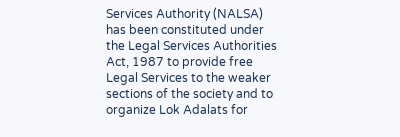Services Authority (NALSA) has been constituted under the Legal Services Authorities Act, 1987 to provide free Legal Services to the weaker sections of the society and to organize Lok Adalats for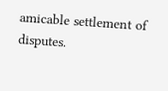amicable settlement of disputes.